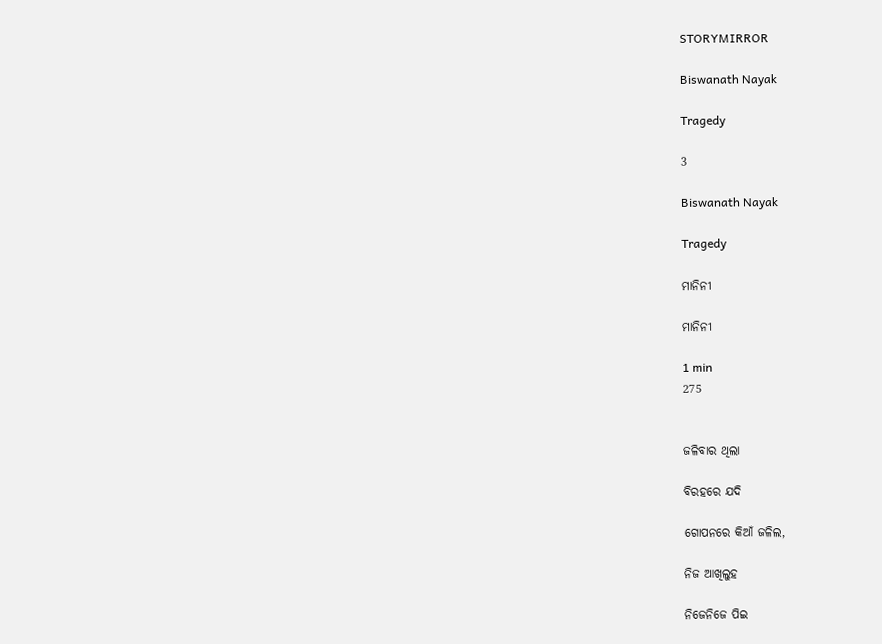STORYMIRROR

Biswanath Nayak

Tragedy

3

Biswanath Nayak

Tragedy

ମାନିନୀ

ମାନିନୀ

1 min
275


ଜଳିବାର ଥିଲା

ବିରହରେ ଯଦି

ଗୋପନରେ କିଆଁ ଜଳିଲ,

ନିଜ ଆଖିଲୁହ

ନିଜେନିଜେ ପିଇ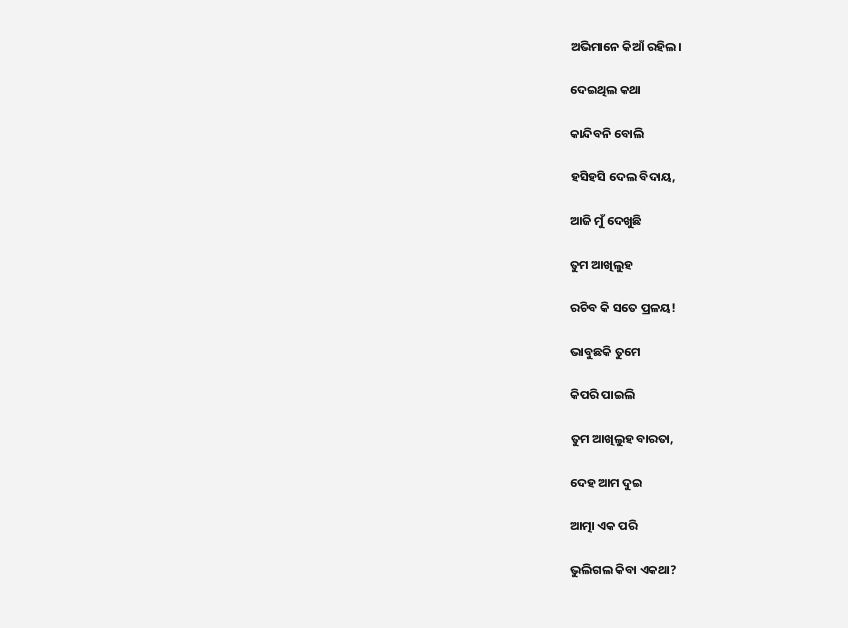ଅଭିମାନେ କିଆଁ ରହିଲ।

ଦେଇଥିଲ କଥା

କାନ୍ଦିବନି ବୋଲି

ହସିହସି ଦେଲ ବିଦାୟ,

ଆଜି ମୁଁ ଦେଖୁଛି

ତୁମ ଆଖିଲୁହ

ରଚିବ କି ସତେ ପ୍ରଳୟ!

ଭାବୁଛକି ତୁମେ

କିପରି ପାଇଲି

ତୁମ ଆଖିଲୁହ ବାରତା,

ଦେହ ଆମ ଦୁଇ

ଆତ୍ମା ଏକ ପରି

ଭୁଲିଗଲ କିବା ଏକଥା?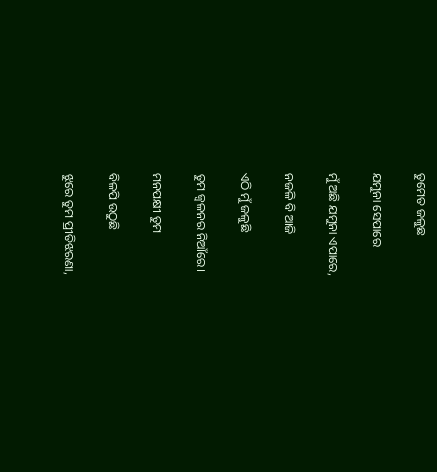ତୁମେତ ଜଳୁଛ

ଯମୁନା ସେପାରେ

ମୁଁ ଅଛି ଯମୁନା ଏପାରେ,

ନଜଳି ବି ଆଜି

ଏଠି ମୁଁ ଜଳୁଛି

ତୁମ ଜ୍ଵଳନର ନିଆଁରେ।

ମନପକ୍ଷୀ ତୁମ

ବିଳପି ଉଠୁଛି

ଝୁରେ ତୁମ ପ୍ରୀତିଝରଣା,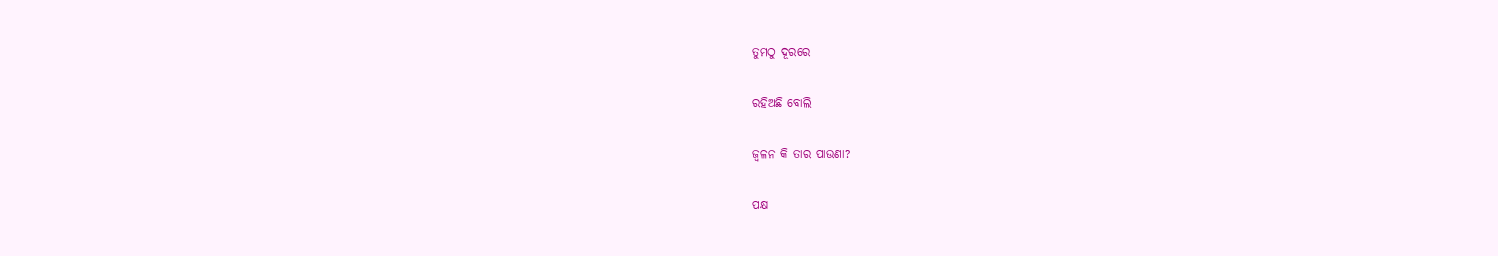ତୁମଠୁ ଦୂରରେ

ରହିଅଛି ବୋଲି

ଜ୍ଵଳନ କି ତାର ପାଉଣା?

ପକ୍ଷ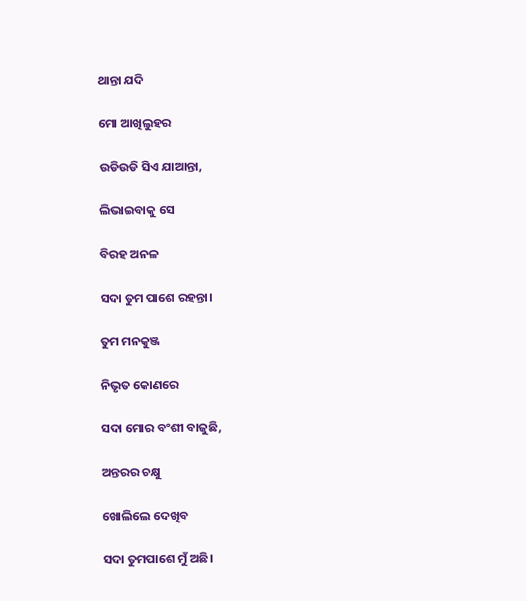ଥାନ୍ତା ଯଦି

ମୋ ଆଖିଲୁହର

ଉଡିଉଡି ସିଏ ଯାଆନ୍ତା,

ଲିଭାଇବାକୁ ସେ

ବିରହ ଅନଳ

ସଦା ତୁମ ପାଶେ ରହନ୍ତା।

ତୁମ ମନକୁଞ୍ଜ

ନିଭୃତ କୋଣରେ

ସଦା ମୋର ବଂଶୀ ବାଜୁଛି,

ଅନ୍ତରର ଚକ୍ଷୁ

ଖୋଲିଲେ ଦେଖିବ

ସଦା ତୁମପାଶେ ମୁଁ ଅଛି।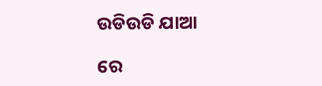ଉଡିଉଡି ଯାଆ

ରେ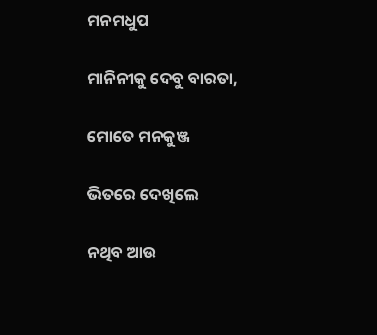ମନମଧୁପ

ମାନିନୀକୁ ଦେବୁ ବାରତା,

ମୋତେ ମନକୁଞ୍ଜ

ଭିତରେ ଦେଖିଲେ

ନଥିବ ଆଉ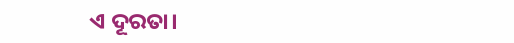ଏ ଦୂରତା।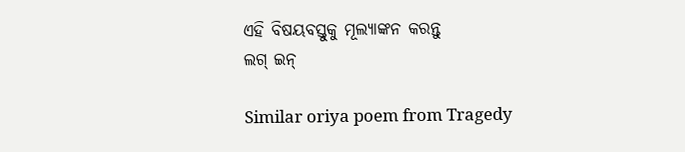ଏହି ବିଷୟବସ୍ତୁକୁ ମୂଲ୍ୟାଙ୍କନ କରନ୍ତୁ
ଲଗ୍ ଇନ୍

Similar oriya poem from Tragedy